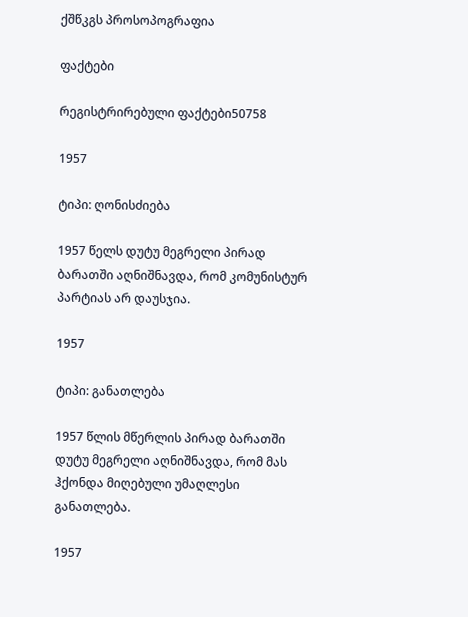ქშწკგს პროსოპოგრაფია

ფაქტები

რეგისტრირებული ფაქტები50758

1957

ტიპი: ღონისძიება

1957 წელს დუტუ მეგრელი პირად ბარათში აღნიშნავდა, რომ კომუნისტურ პარტიას არ დაუსჯია.

1957

ტიპი: განათლება

1957 წლის მწერლის პირად ბარათში დუტუ მეგრელი აღნიშნავდა, რომ მას ჰქონდა მიღებული უმაღლესი განათლება.

1957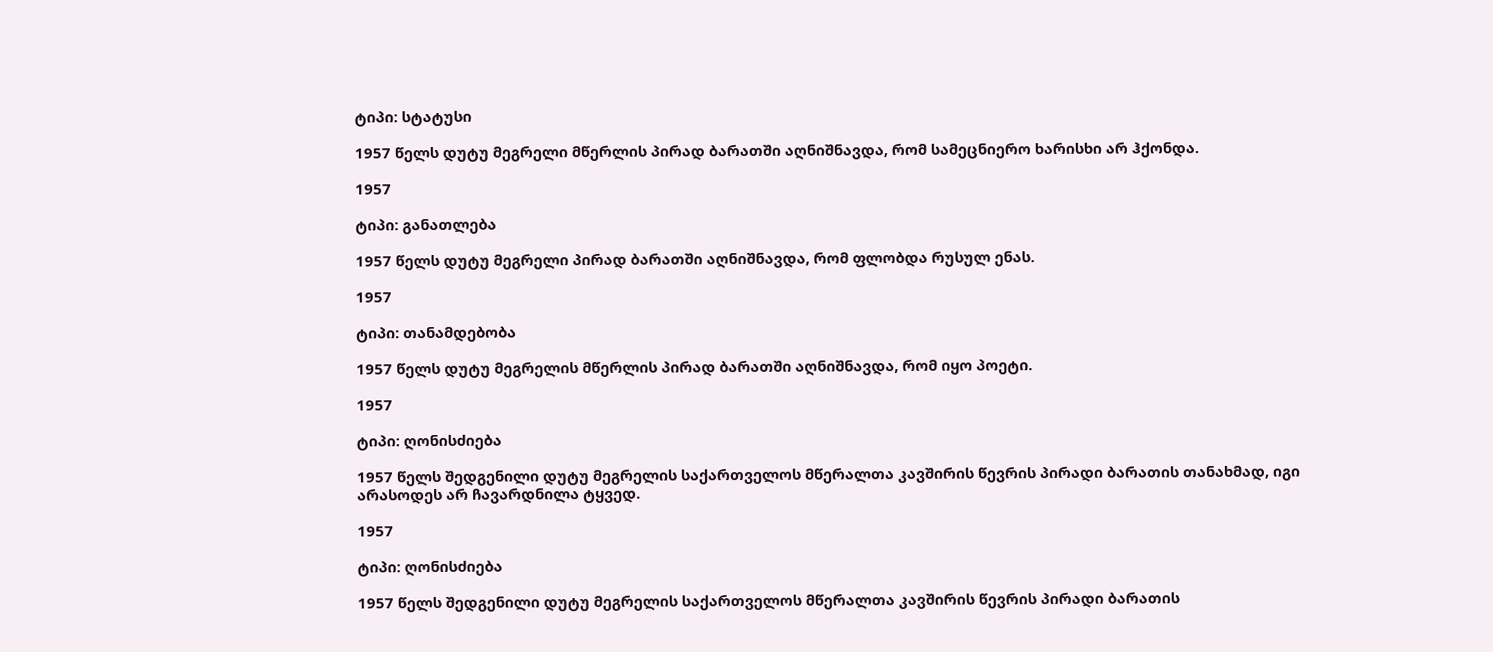ტიპი: სტატუსი

1957 წელს დუტუ მეგრელი მწერლის პირად ბარათში აღნიშნავდა, რომ სამეცნიერო ხარისხი არ ჰქონდა.

1957

ტიპი: განათლება

1957 წელს დუტუ მეგრელი პირად ბარათში აღნიშნავდა, რომ ფლობდა რუსულ ენას.

1957

ტიპი: თანამდებობა

1957 წელს დუტუ მეგრელის მწერლის პირად ბარათში აღნიშნავდა, რომ იყო პოეტი.

1957

ტიპი: ღონისძიება

1957 წელს შედგენილი დუტუ მეგრელის საქართველოს მწერალთა კავშირის წევრის პირადი ბარათის თანახმად, იგი არასოდეს არ ჩავარდნილა ტყვედ.

1957

ტიპი: ღონისძიება

1957 წელს შედგენილი დუტუ მეგრელის საქართველოს მწერალთა კავშირის წევრის პირადი ბარათის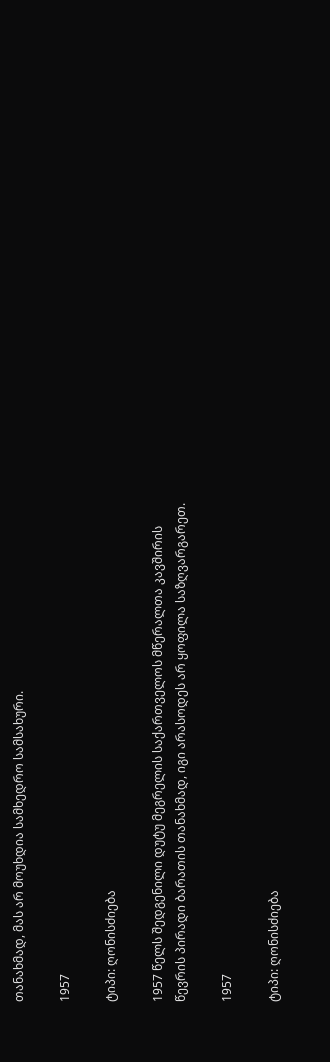თანახმად, მას არ მოუხდია სამხედრო სამსახური.

1957

ტიპი: ღონისძიება

1957 წელს შედგენილი დუტუ მეგრელის საქართველოს მწერალთა კავშირის წევრის პირადი ბარათის თანახმად, იგი არასოდეს არ ყოფილა საზღვარგარეთ.

1957

ტიპი: ღონისძიება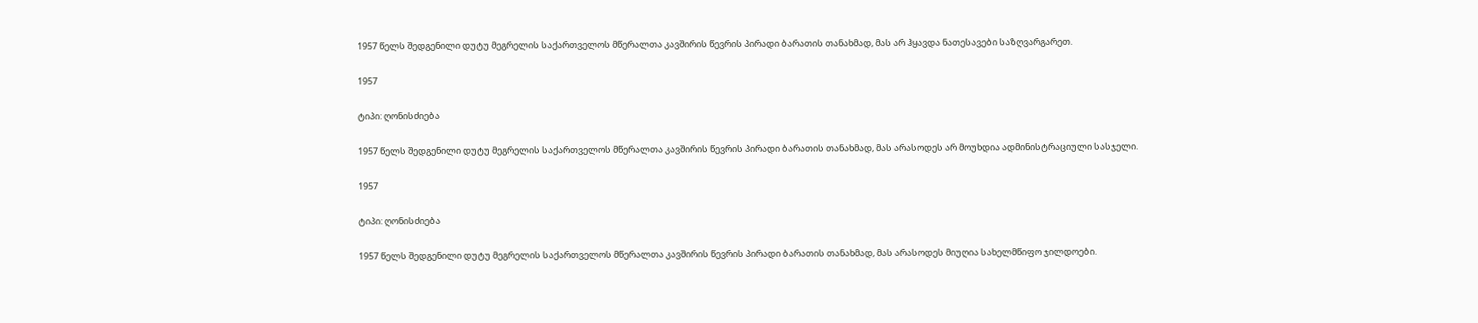1957 წელს შედგენილი დუტუ მეგრელის საქართველოს მწერალთა კავშირის წევრის პირადი ბარათის თანახმად, მას არ ჰყავდა ნათესავები საზღვარგარეთ.

1957

ტიპი: ღონისძიება

1957 წელს შედგენილი დუტუ მეგრელის საქართველოს მწერალთა კავშირის წევრის პირადი ბარათის თანახმად, მას არასოდეს არ მოუხდია ადმინისტრაციული სასჯელი.

1957

ტიპი: ღონისძიება

1957 წელს შედგენილი დუტუ მეგრელის საქართველოს მწერალთა კავშირის წევრის პირადი ბარათის თანახმად, მას არასოდეს მიუღია სახელმწიფო ჯილდოები.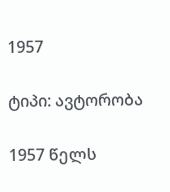1957

ტიპი: ავტორობა

1957 წელს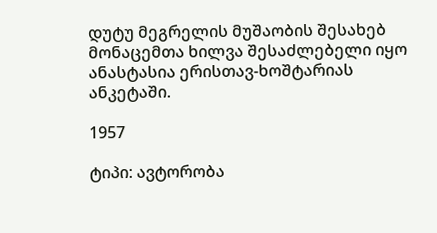დუტუ მეგრელის მუშაობის შესახებ მონაცემთა ხილვა შესაძლებელი იყო ანასტასია ერისთავ-ხოშტარიას ანკეტაში.

1957

ტიპი: ავტორობა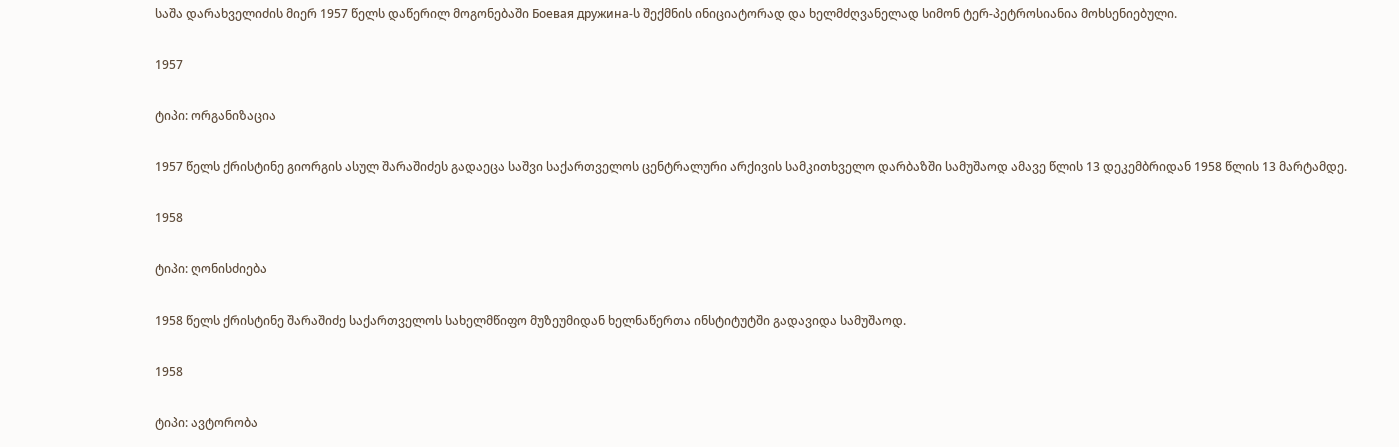საშა დარახველიძის მიერ 1957 წელს დაწერილ მოგონებაში Боевая дружина-ს შექმნის ინიციატორად და ხელმძღვანელად სიმონ ტერ-პეტროსიანია მოხსენიებული.

1957

ტიპი: ორგანიზაცია

1957 წელს ქრისტინე გიორგის ასულ შარაშიძეს გადაეცა საშვი საქართველოს ცენტრალური არქივის სამკითხველო დარბაზში სამუშაოდ ამავე წლის 13 დეკემბრიდან 1958 წლის 13 მარტამდე.

1958

ტიპი: ღონისძიება

1958 წელს ქრისტინე შარაშიძე საქართველოს სახელმწიფო მუზეუმიდან ხელნაწერთა ინსტიტუტში გადავიდა სამუშაოდ.

1958

ტიპი: ავტორობა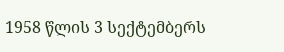1958 წლის 3 სექტემბერს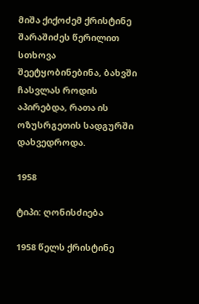მიშა ქიქოძემ ქრისტინე შარაშიძეს წერილით სთხოვა შეეტყობინებინა, ბახვში ჩასვლას როდის აპირებდა, რათა ის ოზუსრგეთის სადგურში დახვედროდა.

1958

ტიპი: ღონისძიება

1958 წელს ქრისტინე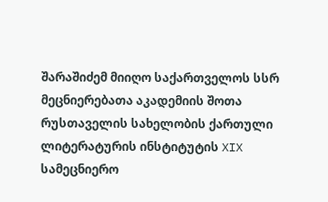შარაშიძემ მიიღო საქართველოს სსრ მეცნიერებათა აკადემიის შოთა რუსთაველის სახელობის ქართული ლიტერატურის ინსტიტუტის XIX სამეცნიერო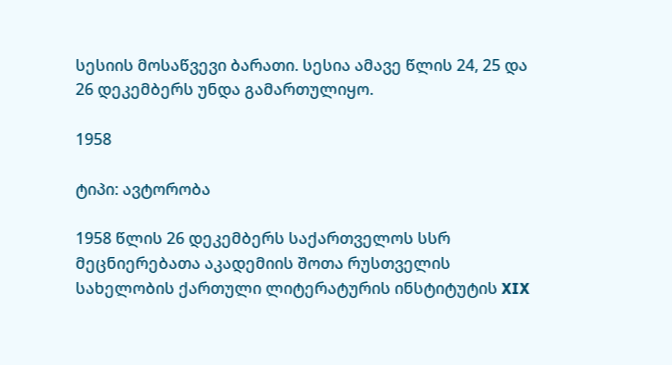სესიის მოსაწვევი ბარათი. სესია ამავე წლის 24, 25 და 26 დეკემბერს უნდა გამართულიყო.

1958

ტიპი: ავტორობა

1958 წლის 26 დეკემბერს საქართველოს სსრ მეცნიერებათა აკადემიის შოთა რუსთველის სახელობის ქართული ლიტერატურის ინსტიტუტის XIX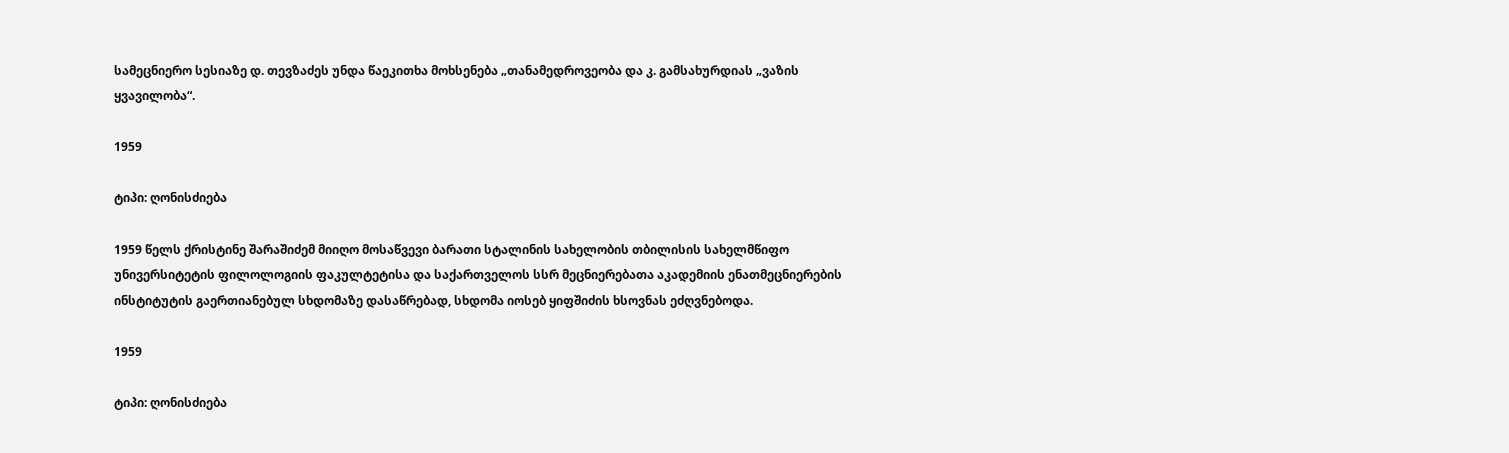სამეცნიერო სესიაზე დ. თევზაძეს უნდა წაეკითხა მოხსენება „თანამედროვეობა და კ. გამსახურდიას „ვაზის ყვავილობა“.

1959

ტიპი: ღონისძიება

1959 წელს ქრისტინე შარაშიძემ მიიღო მოსაწვევი ბარათი სტალინის სახელობის თბილისის სახელმწიფო უნივერსიტეტის ფილოლოგიის ფაკულტეტისა და საქართველოს სსრ მეცნიერებათა აკადემიის ენათმეცნიერების ინსტიტუტის გაერთიანებულ სხდომაზე დასაწრებად, სხდომა იოსებ ყიფშიძის ხსოვნას ეძღვნებოდა.

1959

ტიპი: ღონისძიება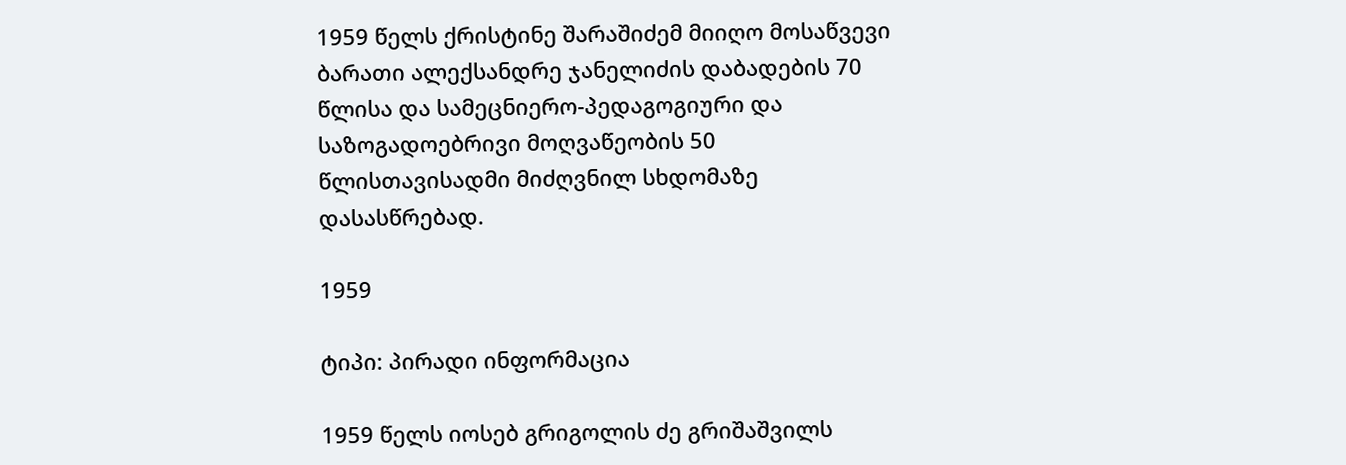1959 წელს ქრისტინე შარაშიძემ მიიღო მოსაწვევი ბარათი ალექსანდრე ჯანელიძის დაბადების 70 წლისა და სამეცნიერო-პედაგოგიური და საზოგადოებრივი მოღვაწეობის 50 წლისთავისადმი მიძღვნილ სხდომაზე დასასწრებად.

1959

ტიპი: პირადი ინფორმაცია

1959 წელს იოსებ გრიგოლის ძე გრიშაშვილს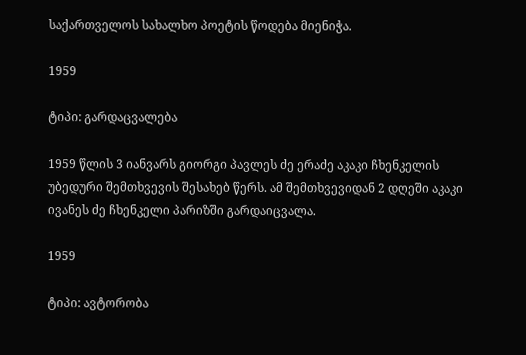საქართველოს სახალხო პოეტის წოდება მიენიჭა.

1959

ტიპი: გარდაცვალება

1959 წლის 3 იანვარს გიორგი პავლეს ძე ერაძე აკაკი ჩხენკელის უბედური შემთხვევის შესახებ წერს. ამ შემთხვევიდან 2 დღეში აკაკი ივანეს ძე ჩხენკელი პარიზში გარდაიცვალა.

1959

ტიპი: ავტორობა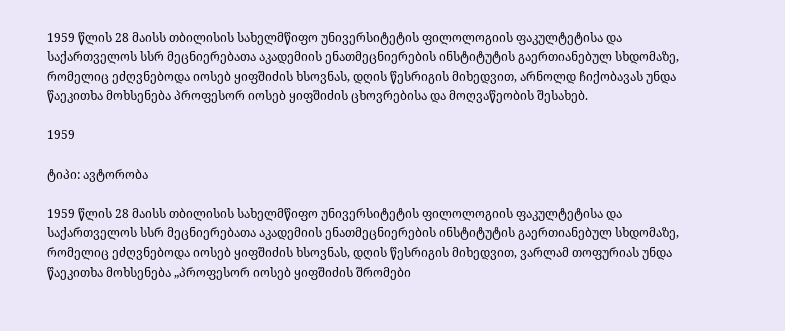1959 წლის 28 მაისს თბილისის სახელმწიფო უნივერსიტეტის ფილოლოგიის ფაკულტეტისა და საქართველოს სსრ მეცნიერებათა აკადემიის ენათმეცნიერების ინსტიტუტის გაერთიანებულ სხდომაზე, რომელიც ეძღვნებოდა იოსებ ყიფშიძის ხსოვნას, დღის წესრიგის მიხედვით, არნოლდ ჩიქობავას უნდა წაეკითხა მოხსენება პროფესორ იოსებ ყიფშიძის ცხოვრებისა და მოღვაწეობის შესახებ.

1959

ტიპი: ავტორობა

1959 წლის 28 მაისს თბილისის სახელმწიფო უნივერსიტეტის ფილოლოგიის ფაკულტეტისა და საქართველოს სსრ მეცნიერებათა აკადემიის ენათმეცნიერების ინსტიტუტის გაერთიანებულ სხდომაზე, რომელიც ეძღვნებოდა იოსებ ყიფშიძის ხსოვნას, დღის წესრიგის მიხედვით, ვარლამ თოფურიას უნდა წაეკითხა მოხსენება „პროფესორ იოსებ ყიფშიძის შრომები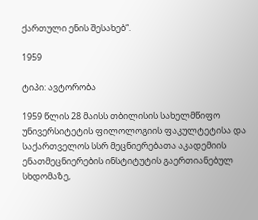ქართული ენის შესახებ“.

1959

ტიპი: ავტორობა

1959 წლის 28 მაისს თბილისის სახელმწიფო უნივერსიტეტის ფილოლოგიის ფაკულტეტისა და საქართველოს სსრ მეცნიერებათა აკადემიის ენათმეცნიერების ინსტიტუტის გაერთიანებულ სხდომაზე,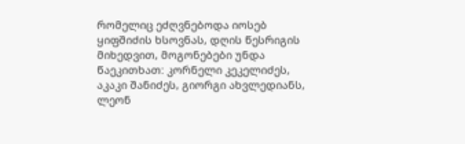რომელიც ეძღვნებოდა იოსებ ყიფშიძის ხსოვნას, დღის წესრიგის მიხედვით, მოგონებები უნდა წაეკითხათ: კორნელი კეკელიძეს, აკაკი შანიძეს, გიორგი ახვლედიანს, ლეონ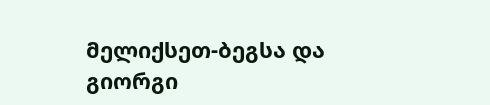მელიქსეთ-ბეგსა და გიორგი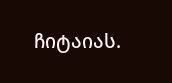ჩიტაიას.